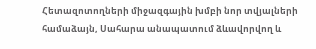Հետազոտողների միջազգային խմբի նոր տվյալների համաձայն, Սահարա անապատում ձևավորվող և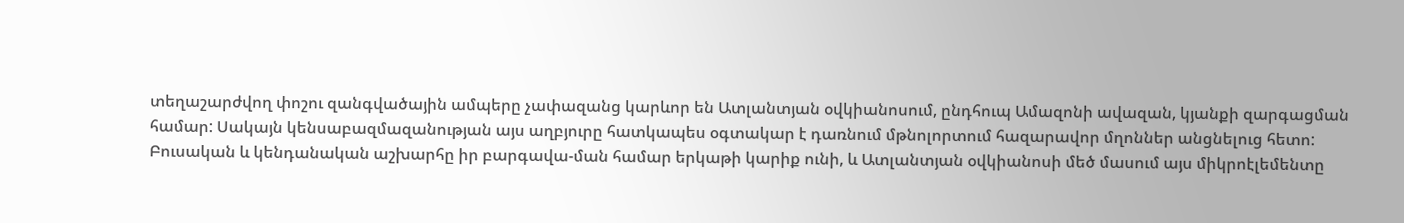տեղաշարժվող փոշու զանգվածային ամպերը չափազանց կարևոր են Ատլանտյան օվկիանոսում, ընդհուպ Ամազոնի ավազան, կյանքի զարգացման համար: Սակայն կենսաբազմազանության այս աղբյուրը հատկապես օգտակար է դառնում մթնոլորտում հազարավոր մղոններ անցնելուց հետո: Բուսական և կենդանական աշխարհը իր բարգավա-ման համար երկաթի կարիք ունի, և Ատլանտյան օվկիանոսի մեծ մասում այս միկրոէլեմենտը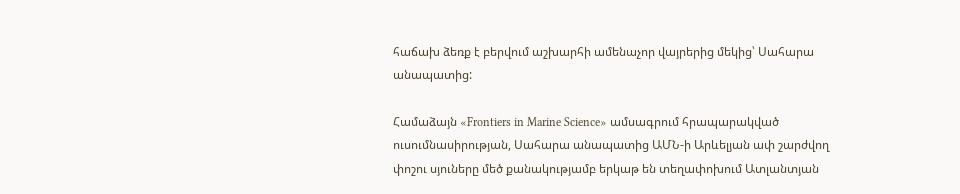հաճախ ձեռք է բերվում աշխարհի ամենաչոր վայրերից մեկից՝ Սահարա անապատից:

Համաձայն «Frontiers in Marine Science» ամսագրում հրապարակված ուսումնասիրության, Սահարա անապատից ԱՄՆ-ի Արևելյան ափ շարժվող փոշու սյուները մեծ քանակությամբ երկաթ են տեղափոխում Ատլանտյան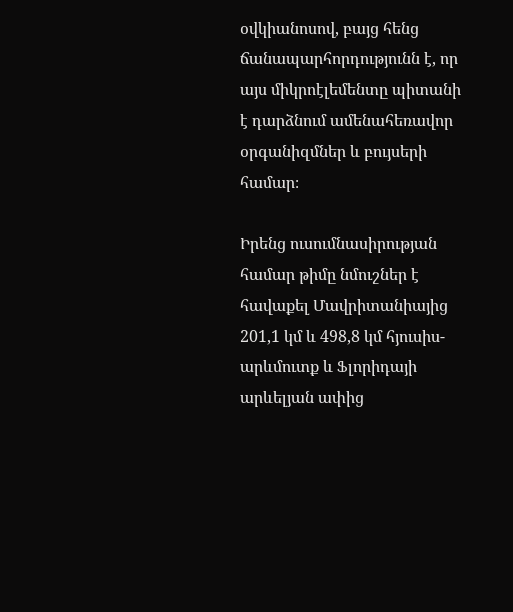օվկիանոսով, բայց հենց ճանապարհորդությունն է, որ այս միկրոէլեմենտը պիտանի է դարձնում ամենահեռավոր օրգանիզմներ և բույսերի համար։

Իրենց ուսումնասիրության համար թիմը նմուշներ է հավաքել Մավրիտանիայից 201,1 կմ և 498,8 կմ հյուսիս-արևմուտք և Ֆլորիդայի արևելյան ափից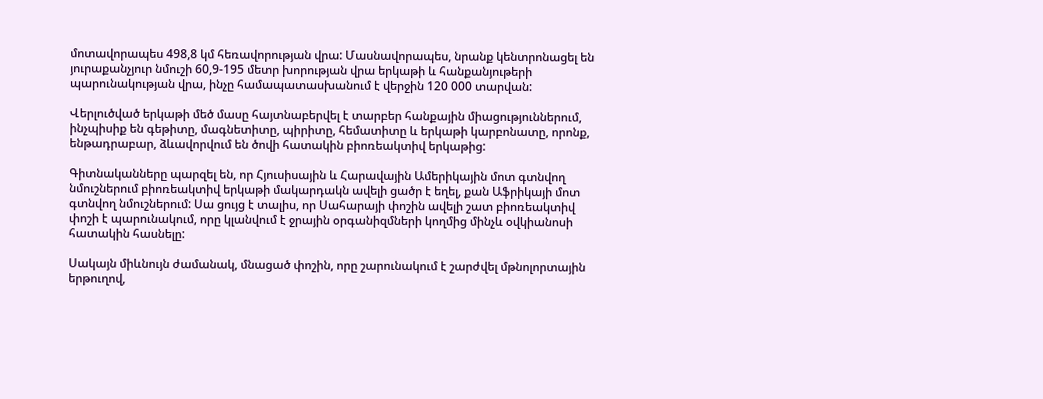մոտավորապես 498,8 կմ հեռավորության վրա: Մասնավորապես, նրանք կենտրոնացել են յուրաքանչյուր նմուշի 60,9-195 մետր խորության վրա երկաթի և հանքանյութերի պարունակության վրա, ինչը համապատասխանում է վերջին 120 000 տարվան:

Վերլուծված երկաթի մեծ մասը հայտնաբերվել է տարբեր հանքային միացություններում, ինչպիսիք են գեթիտը, մագնետիտը, պիրիտը, հեմատիտը և երկաթի կարբոնատը, որոնք, ենթադրաբար, ձևավորվում են ծովի հատակին բիոռեակտիվ երկաթից:

Գիտնականները պարզել են, որ Հյուսիսային և Հարավային Ամերիկային մոտ գտնվող նմուշներում բիոռեակտիվ երկաթի մակարդակն ավելի ցածր է եղել, քան Աֆրիկայի մոտ գտնվող նմուշներում: Սա ցույց է տալիս, որ Սահարայի փոշին ավելի շատ բիոռեակտիվ փոշի է պարունակում, որը կլանվում է ջրային օրգանիզմների կողմից մինչև օվկիանոսի հատակին հասնելը:

Սակայն միևնույն ժամանակ, մնացած փոշին, որը շարունակում է շարժվել մթնոլորտային երթուղով,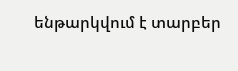ենթարկվում է տարբեր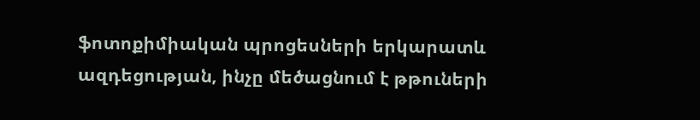ֆոտոքիմիական պրոցեսների երկարատև ազդեցության, ինչը մեծացնում է թթուների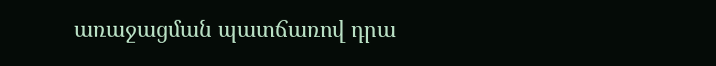առաջացման պատճառով դրա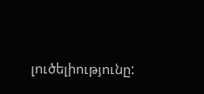լուծելիությունը: